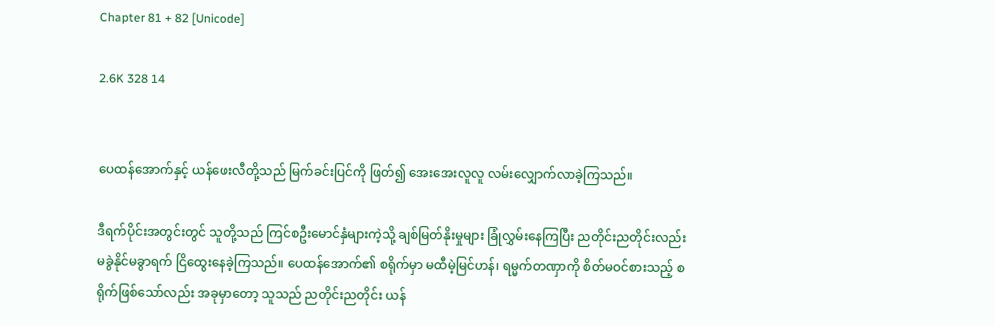Chapter 81 + 82 [Unicode]

2.6K 328 14


ပေထန်အောက်နှင့် ယန်ဖေးလီတို့သည် မြက်ခင်းပြင်ကို ဖြတ်၍ အေးအေးလူလူ လမ်းလျှောက်လာခဲ့ကြသည်။

ဒီရက်ပိုင်းအတွင်းတွင် သူတို့သည် ကြင်စဦးမောင်နှံများကဲ့သို့ ချစ်မြတ်နိုးမှုများ ခြုံလွှမ်းနေကြပြီး ညတိုင်းညတိုင်းလည်း မခွဲနိုင်မခွာရက် ငြိထွေးနေခဲ့ကြသည်။ ပေထန်အောက်၏ စရိုက်မှာ မထီမဲ့မြင်ဟန်၊ ရမ္မက်တဏှာကို စိတ်မဝင်စားသည့် စရိုက်ဖြစ်သော်လည်း အခုမှာတော့ သူသည် ညတိုင်းညတိုင်း ယန်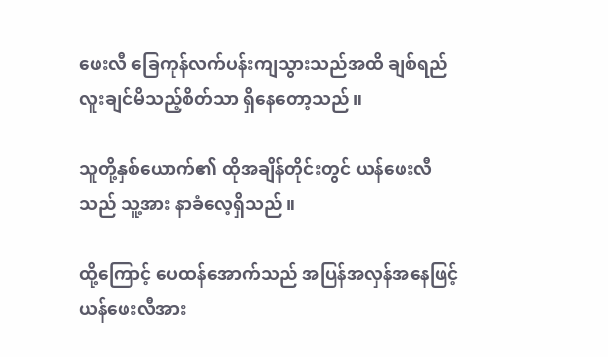ဖေးလီ ခြေကုန်လက်ပန်းကျသွားသည်အထိ ချစ်ရည်လူးချင်မိသည့်စိတ်သာ ရှိနေတော့သည်။

သူတို့နှစ်ယောက်၏ ထိုအချိန်တိုင်းတွင် ယန်ဖေးလီသည် သူ့အား နာခံလေ့ရှိသည်။

ထို့ကြောင့် ပေထန်အောက်သည် အပြန်အလှန်အနေဖြင့် ယန်ဖေးလီအား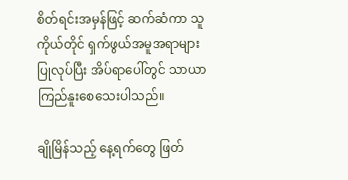စိတ်ရင်းအမှန်ဖြင့် ဆက်ဆံကာ သူကိုယ်တိုင် ရှက်ဖွယ်အမူအရာများ ပြုလုပ်ပြီး အိပ်ရာပေါ်တွင် သာယာကြည်နူးစေသေးပါသည်။

ချိုမြိန်သည့် နေ့ရက်တွေ ဖြတ်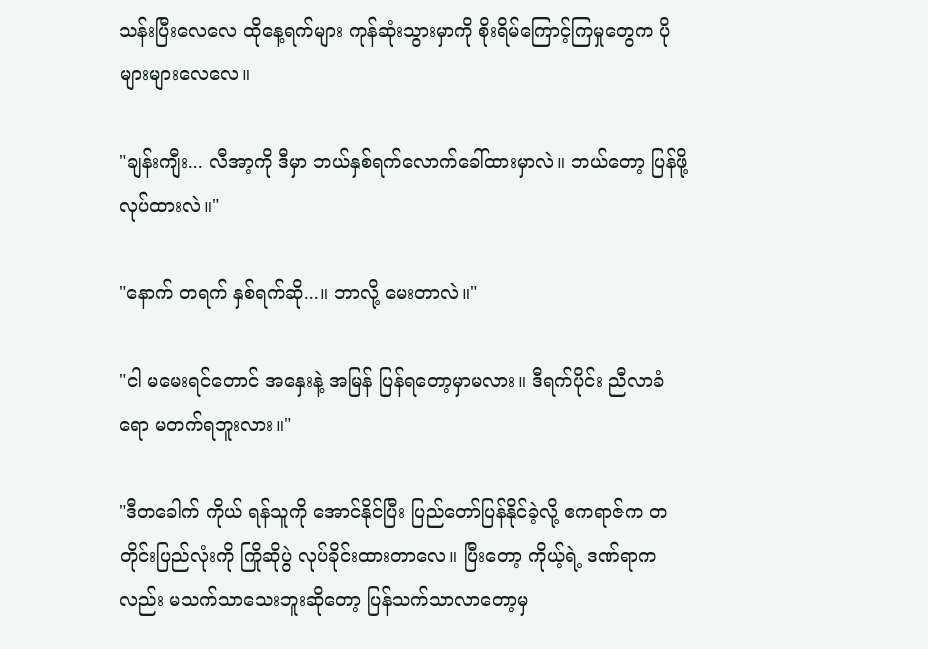သန်းပြီးလေလေ ထိုနေ့ရက်များ ကုန်ဆုံးသွားမှာကို စိုးရိမ်ကြောင့်ကြမှုတွေက ပိုများများလေလေ။

"ချန်းကျီး... လီအာ့ကို ဒီမှာ ဘယ်နှစ်ရက်လောက်ခေါ်ထားမှာလဲ။ ဘယ်တော့ ပြန်ဖို့လုပ်ထားလဲ။"

"နောက် တရက် နှစ်ရက်ဆို...။ ဘာလို့ မေးတာလဲ။"

"ငါ မမေးရင်တောင် အနှေးနဲ့ အမြန် ပြန်ရတော့မှာမလား။ ဒီရက်ပိုင်း ညီလာခံရော မတက်ရဘူးလား။"

"ဒီတခေါက် ကိုယ် ရန်သူကို အောင်နိုင်ပြီး ပြည်တော်ပြန်နိုင်ခဲ့လို့ ဧကရာဇ်က တတိုင်းပြည်လုံးကို ကြိုဆိုပွဲ လုပ်ခိုင်းထားတာလေ။ ပြီးတော့ ကိုယ့်ရဲ့ ဒဏ်ရာကလည်း မသက်သာသေးဘူးဆိုတော့ ပြန်သက်သာလာတော့မှ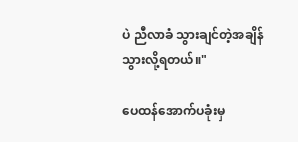ပဲ ညီလာခံ သွားချင်တဲ့အချိန် သွားလို့ရတယ်။"

ပေထန်အောက်ပခုံးမှ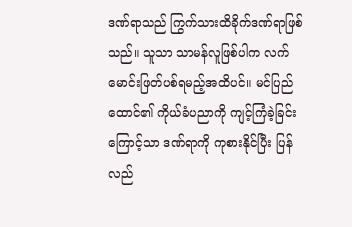ဒဏ်ရာသည် ကြွက်သားထိခိုက်ဒဏ်ရာဖြစ်သည်။ သူသာ သာမန်လူဖြစ်ပါက လက်မောင်းဖြတ်ပစ်ရမည့်အထိပင်။ မင်ပြည်ထောင်၏ ကိုယ်ခံပညာကို ကျင့်ကြံခဲ့ခြင်းကြောင့်သာ ဒဏ်ရာကို ကုစားနိုင်ပြီး ပြန်လည်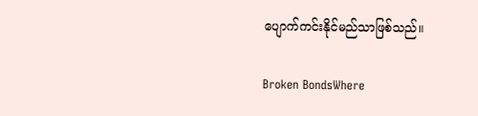ပျောက်ကင်းနိုင်မည်သာဖြစ်သည်။

Broken BondsWhere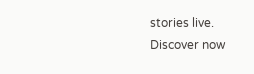stories live. Discover now